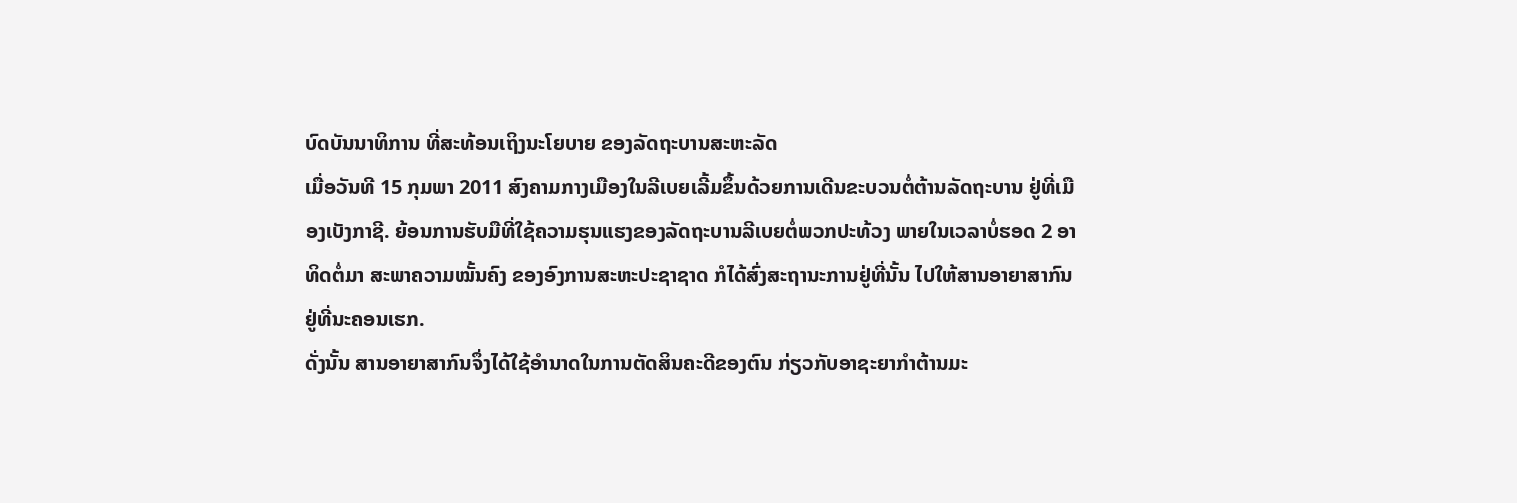ບົດບັນນາທິການ ທີ່ສະທ້ອນເຖິງນະໂຍບາຍ ຂອງລັດຖະບານສະຫະລັດ
ເມື່ອວັນທີ 15 ກຸມພາ 2011 ສົງຄາມກາງເມືອງໃນລີເບຍເລີ້ມຂຶ້ນດ້ວຍການເດີນຂະບວນຕໍ່ຕ້ານລັດຖະບານ ຢູ່ທີ່ເມືອງເບັງກາຊີ. ຍ້ອນການຮັບມືທີ່ໃຊ້ຄວາມຮຸນແຮງຂອງລັດຖະບານລີເບຍຕໍ່ພວກປະທ້ວງ ພາຍໃນເວລາບໍ່ຮອດ 2 ອາທິດຕໍ່ມາ ສະພາຄວາມໝັ້ນຄົງ ຂອງອົງການສະຫະປະຊາຊາດ ກໍໄດ້ສົ່ງສະຖານະການຢູ່ທີ່ນັ້ນ ໄປໃຫ້ສານອາຍາສາກົນຢູ່ທີ່ນະຄອນເຮກ.
ດັ່ງນັ້ນ ສານອາຍາສາກົນຈຶ່ງໄດ້ໃຊ້ອຳນາດໃນການຕັດສິນຄະດີຂອງຕົນ ກ່ຽວກັບອາຊະຍາກຳຕ້ານມະ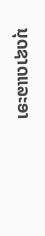ນຸດຊາດແລະອາ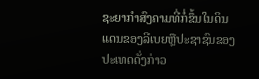ຊະຍາກຳສົງຄາມທີ່ກໍ່ຂຶ້ນໃນດິນແດນຂອງລີເບຍຫຼືປະຊາຊົນຂອງປະເທດດັ່ງກ່າວ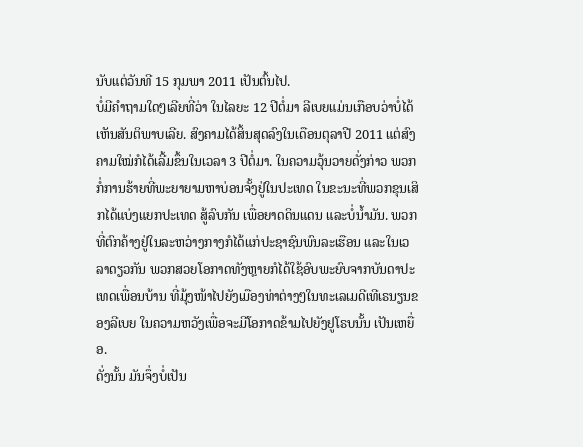ນັບແຕ່ວັນທີ 15 ກຸມພາ 2011 ເປັນຕົ້ນໄປ.
ບໍ່ມີຄຳຖາມໃດໆເລີຍທີ່ວ່າ ໃນໄລຍະ 12 ປີຕໍ່ມາ ລີເບຍແມ່ນເກືອບວ່າບໍ່ໄດ້ເຫັນສັນຕິພາບເລີຍ. ສົງຄາມໄດ້ສິ້ນສຸດລົງໃນເດືອນຕຸລາປີ 2011 ແຕ່ສົງຄາມໃໝ່ກໍໄດ້ເລີ້ມຂຶ້ນໃນເວລາ 3 ປີຕໍ່ມາ. ໃນຄວາມວຸ້ນວາຍດັ່ງກ່າວ ພວກກໍ່ການຮ້າຍທີ່ພະຍາຍາມຫາບ່ອນຈັ້ງຢູ່ໃນປະເທດ ໃນຂະນະທີ່ພວກຂຸນເສິກໄດ້ແບ່ງແຍກປະເທດ ສູ້ລົບກັນ ເພື່ອຍາດດິນແດນ ແລະບໍ່ນ້ຳມັນ. ພວກທີ່ຕົກຄ້າງຢູ່ໃນລະຫວ່າງກາງກໍໄດ້ແກ່ປະຊາຊົນພົນລະເຮືອນ ແລະໃນເວລາດຽວກັນ ພວກສວຍໂອກາດທັງຫຼາຍກໍໄດ້ໃຊ້ອົບພະຍົບຈາກບັນດາປະເທດເພື່ອນບ້ານ ທີ່ມຸ້ງໜ້າໄປຍັງເມືອງທ່າຕ່າງໆໃນທະເລເມດີເທີເຣນຽນຂອງລີເບຍ ໃນຄວາມຫວັງເພື່ອຈະມີໂອກາດຂ້າມໄປຍັງຢູໂຣບນັ້ນ ເປັນເຫຍື່ອ.
ດັ່ງນັ້ນ ມັນຈຶ່ງບໍ່ເປັນ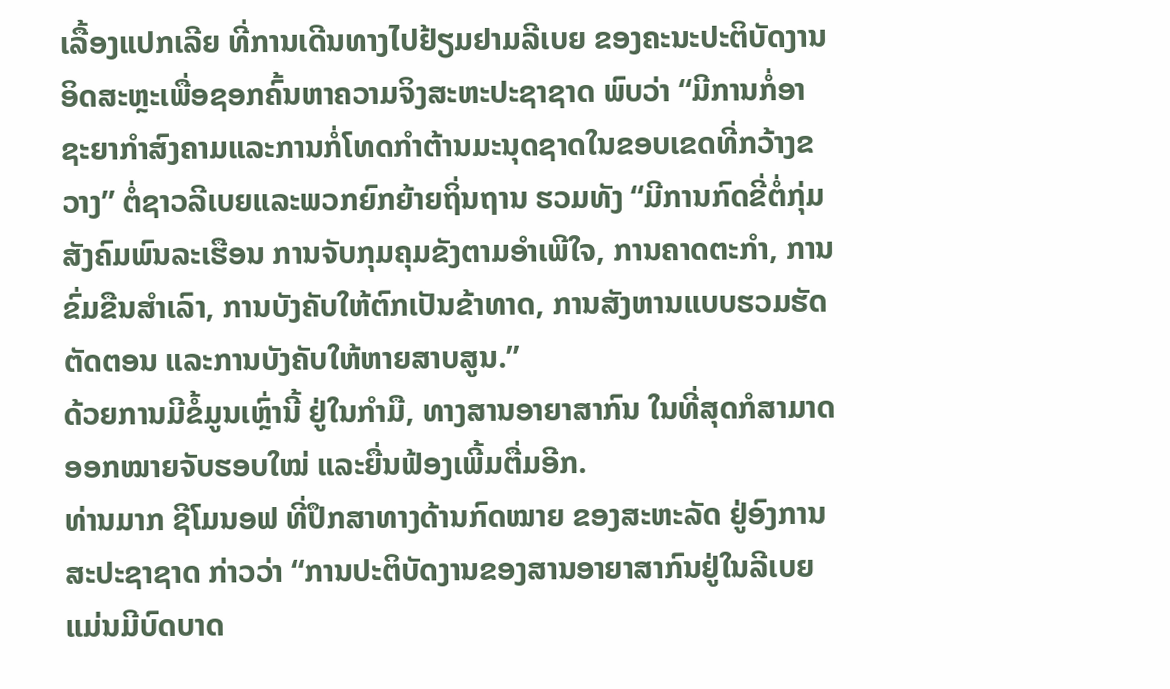ເລື້ອງແປກເລີຍ ທີ່ການເດີນທາງໄປຢ້ຽມຢາມລີເບຍ ຂອງຄະນະປະຕິບັດງານອິດສະຫຼະເພື່ອຊອກຄົ້ນຫາຄວາມຈິງສະຫະປະຊາຊາດ ພົບວ່າ “ມີການກໍ່ອາຊະຍາກຳສົງຄາມແລະການກໍ່ໂທດກຳຕ້ານມະນຸດຊາດໃນຂອບເຂດທີ່ກວ້າງຂວາງ” ຕໍ່ຊາວລີເບຍແລະພວກຍົກຍ້າຍຖິ່ນຖານ ຮວມທັງ “ມີການກົດຂີ່ຕໍ່ກຸ່ມສັງຄົມພົນລະເຮືອນ ການຈັບກຸມຄຸມຂັງຕາມອຳເພີໃຈ, ການຄາດຕະກຳ, ການຂົ່ມຂືນສຳເລົາ, ການບັງຄັບໃຫ້ຕົກເປັນຂ້າທາດ, ການສັງຫານແບບຮວມຮັດຕັດຕອນ ແລະການບັງຄັບໃຫ້ຫາຍສາບສູນ.”
ດ້ວຍການມີຂໍ້ມູນເຫຼົ່ານີ້ ຢູ່ໃນກຳມື, ທາງສານອາຍາສາກົນ ໃນທີ່ສຸດກໍສາມາດອອກໝາຍຈັບຮອບໃໝ່ ແລະຍື່ນຟ້ອງເພີ້ມຕື່ມອີກ.
ທ່ານມາກ ຊີໂມນອຟ ທີ່ປຶກສາທາງດ້ານກົດໝາຍ ຂອງສະຫະລັດ ຢູ່ອົງການສະປະຊາຊາດ ກ່າວວ່າ “ການປະຕິບັດງານຂອງສານອາຍາສາກົນຢູ່ໃນລີເບຍ ແມ່ນມີບົດບາດ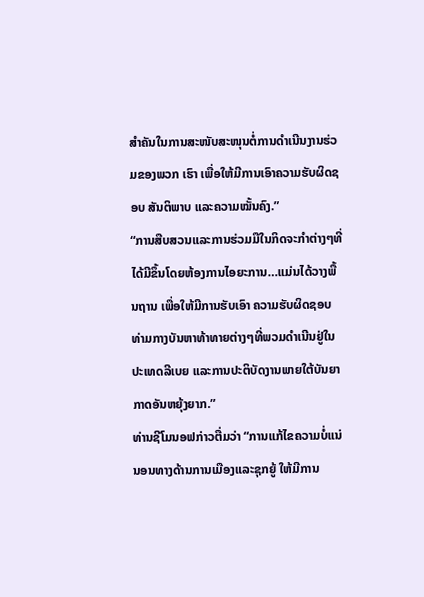ສຳຄັນໃນການສະໜັບສະໜຸນຕໍ່ການດຳເນີນງານຮ່ວມຂອງພວກ ເຮົາ ເພື່ອໃຫ້ມີການເອົາຄວາມຮັບຜິດຊອບ ສັນຕິພາບ ແລະຄວາມໝັ້ນຄົງ.”
“ການສືບສວນແລະການຮ່ວມມືໃນກິດຈະກຳຕ່າງໆທີ່ໄດ້ມີຂຶ້ນໂດຍຫ້ອງການໄອຍະການ…ແມ່ນໄດ້ວາງພື້ນຖານ ເພື່ອໃຫ້ມີການຮັບເອົາ ຄວາມຮັບຜິດຊອບທ່າມກາງບັນຫາທ້າທາຍຕ່າງໆທີ່ພວມດຳເນີນຢູ່ໃນປະເທດລີເບຍ ແລະການປະຕິບັດງານພາຍໃຕ້ບັນຍາກາດອັນຫຍຸ້ງຍາກ.”
ທ່ານຊີໂມນອຟກ່າວຕື່ມວ່າ “ການແກ້ໄຂຄວາມບໍ່ແນ່ນອນທາງດ້ານການເມືອງແລະຊຸກຍູ້ ໃຫ້ມີການ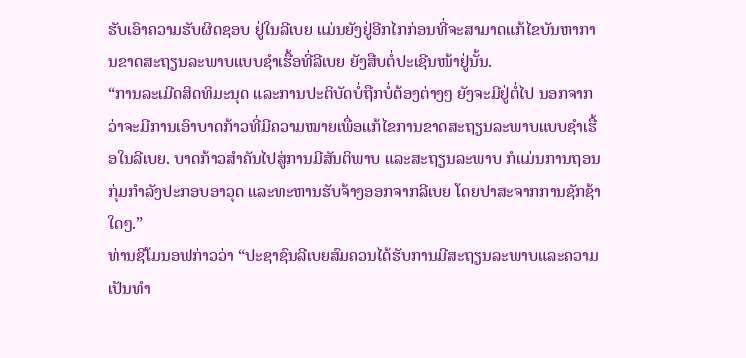ຮັບເອົາຄວາມຮັບຜິດຊອບ ຢູ່ໃນລີເບຍ ແມ່ນຍັງຢູ່ອີກໄກກ່ອນທີ່ຈະສາມາດແກ້ໄຂບັນຫາການຂາດສະຖຽນລະພາບແບບຊຳເຮື້ອທີ່ລີເບຍ ຍັງສືບຕໍ່ປະເຊີນໜ້າຢູ່ນັ້ນ.
“ການລະເມີດສິດທິມະນຸດ ແລະການປະຕິບັດບໍ່ຖືກບໍ່ຕ້ອງຕ່າງໆ ຍັງຈະມີຢູ່ຕໍ່ໄປ ນອກຈາກວ່າຈະມີການເອົາບາດກ້າວທີ່ມີຄວາມໝາຍເພື່ອແກ້ໄຂການຂາດສະຖຽນລະພາບແບບຊຳເຮື້ອໃນລີເບຍ. ບາດກ້າວສຳຄັນໄປສູ່ການມີສັນຕິພາບ ແລະສະຖຽນລະພາບ ກໍແມ່ນການຖອນກຸ່ມກຳລັງປະກອບອາວຸດ ແລະທະຫານຮັບຈ້າງອອກຈາກລີເບຍ ໂດຍປາສະຈາກການຊັກຊ້າໃດໆ.”
ທ່ານຊີໂມນອຟກ່າວວ່າ “ປະຊາຊົນລີເບຍສົມຄວນໄດ້ຮັບການມີສະຖຽນລະພາບແລະຄວາມເປັນທຳ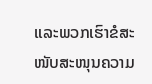ແລະພວກເຮົາຂໍສະໜັບສະໜຸນຄວາມ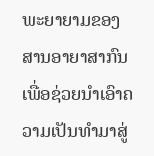ພະຍາຍາມຂອງສານອາຍາສາກົນ ເພື່ອຊ່ວຍນຳເອົາຄວາມເປັນທຳມາສູ່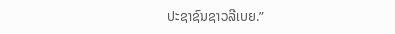ປະຊາຊົນຊາວລີເບຍ.”